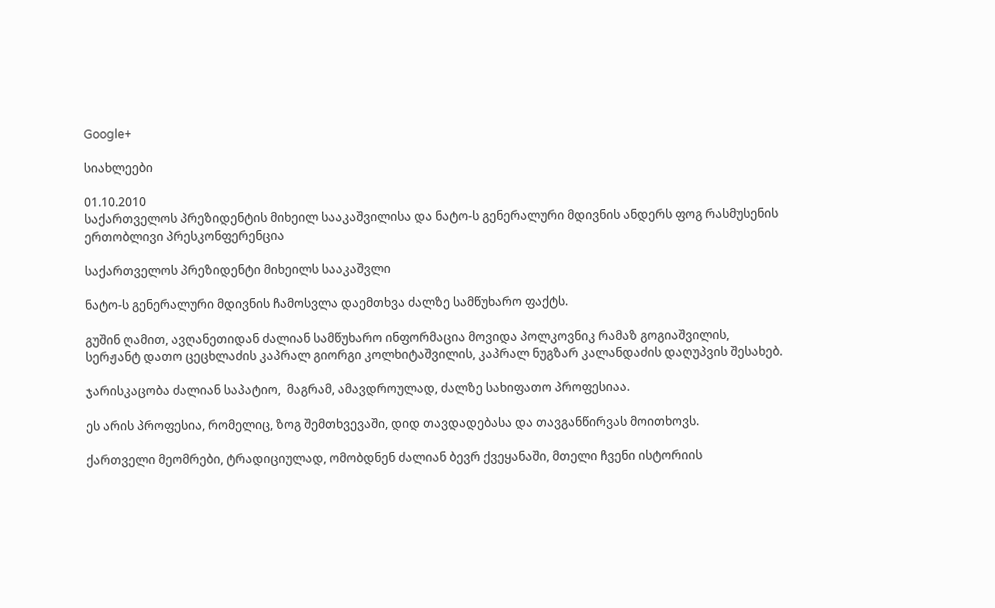Google+

სიახლეები

01.10.2010
საქართველოს პრეზიდენტის მიხეილ სააკაშვილისა და ნატო-ს გენერალური მდივნის ანდერს ფოგ რასმუსენის ერთობლივი პრესკონფერენცია

საქართველოს პრეზიდენტი მიხეილს სააკაშვლი

ნატო-ს გენერალური მდივნის ჩამოსვლა დაემთხვა ძალზე სამწუხარო ფაქტს.

გუშინ ღამით, ავღანეთიდან ძალიან სამწუხარო ინფორმაცია მოვიდა პოლკოვნიკ რამაზ გოგიაშვილის, სერჟანტ დათო ცეცხლაძის კაპრალ გიორგი კოლხიტაშვილის, კაპრალ ნუგზარ კალანდაძის დაღუპვის შესახებ.

ჯარისკაცობა ძალიან საპატიო,  მაგრამ, ამავდროულად, ძალზე სახიფათო პროფესიაა.

ეს არის პროფესია, რომელიც, ზოგ შემთხვევაში, დიდ თავდადებასა და თავგანწირვას მოითხოვს.

ქართველი მეომრები, ტრადიციულად, ომობდნენ ძალიან ბევრ ქვეყანაში, მთელი ჩვენი ისტორიის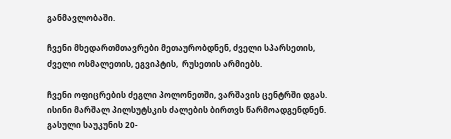განმავლობაში.

ჩვენი მხედართმთავრები მეთაურობდნენ, ძველი სპარსეთის, ძველი ოსმალეთის, ეგვიპტის,  რუსეთის არმიებს.

ჩვენი ოფიცრების ძეგლი პოლონეთში, ვარშავის ცენტრში დგას. ისინი მარშალ პილსუტსკის ძალების ბირთვს წარმოადგენდნენ. გასული საუკუნის 20-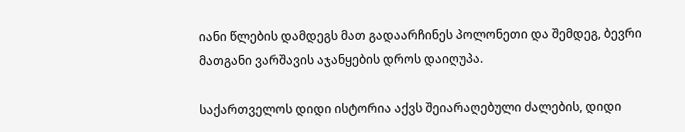იანი წლების დამდეგს მათ გადაარჩინეს პოლონეთი და შემდეგ, ბევრი მათგანი ვარშავის აჯანყების დროს დაიღუპა.

საქართველოს დიდი ისტორია აქვს შეიარაღებული ძალების, დიდი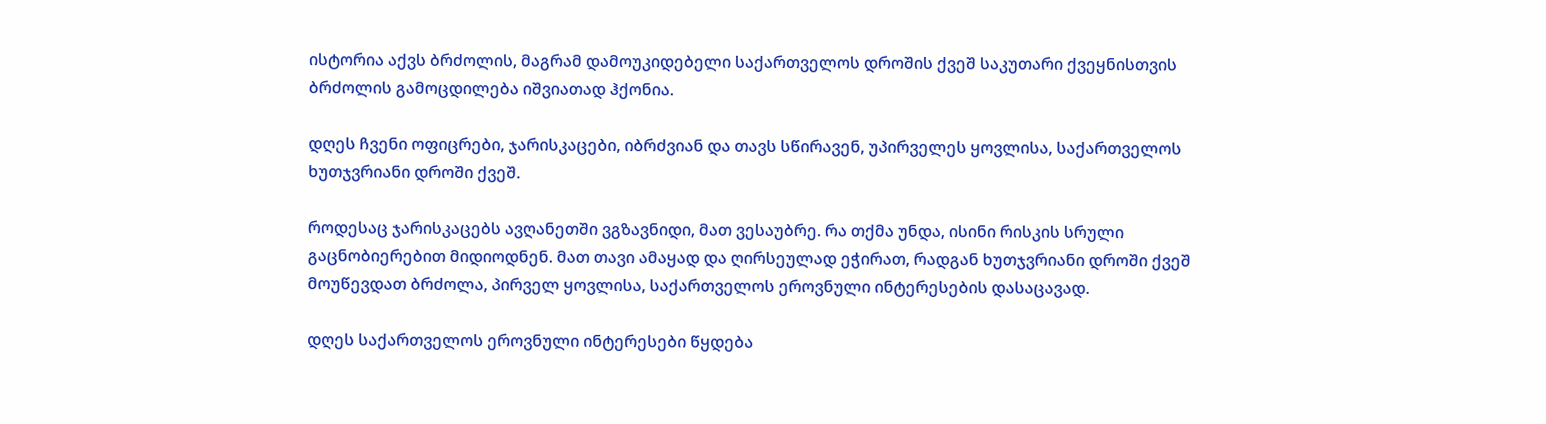ისტორია აქვს ბრძოლის, მაგრამ დამოუკიდებელი საქართველოს დროშის ქვეშ საკუთარი ქვეყნისთვის ბრძოლის გამოცდილება იშვიათად ჰქონია.

დღეს ჩვენი ოფიცრები, ჯარისკაცები, იბრძვიან და თავს სწირავენ, უპირველეს ყოვლისა, საქართველოს ხუთჯვრიანი დროში ქვეშ.

როდესაც ჯარისკაცებს ავღანეთში ვგზავნიდი, მათ ვესაუბრე. რა თქმა უნდა, ისინი რისკის სრული გაცნობიერებით მიდიოდნენ. მათ თავი ამაყად და ღირსეულად ეჭირათ, რადგან ხუთჯვრიანი დროში ქვეშ მოუწევდათ ბრძოლა, პირველ ყოვლისა, საქართველოს ეროვნული ინტერესების დასაცავად.

დღეს საქართველოს ეროვნული ინტერესები წყდება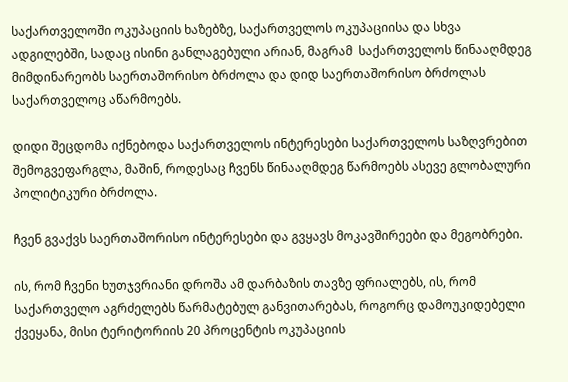საქართველოში ოკუპაციის ხაზებზე, საქართველოს ოკუპაციისა და სხვა ადგილებში, სადაც ისინი განლაგებული არიან, მაგრამ  საქართველოს წინააღმდეგ მიმდინარეობს საერთაშორისო ბრძოლა და დიდ საერთაშორისო ბრძოლას საქართველოც აწარმოებს.

დიდი შეცდომა იქნებოდა საქართველოს ინტერესები საქართველოს საზღვრებით შემოგვეფარგლა, მაშინ, როდესაც ჩვენს წინააღმდეგ წარმოებს ასევე გლობალური პოლიტიკური ბრძოლა.

ჩვენ გვაქვს საერთაშორისო ინტერესები და გვყავს მოკავშირეები და მეგობრები.

ის, რომ ჩვენი ხუთჯვრიანი დროშა ამ დარბაზის თავზე ფრიალებს, ის, რომ საქართველო აგრძელებს წარმატებულ განვითარებას, როგორც დამოუკიდებელი ქვეყანა, მისი ტერიტორიის 20 პროცენტის ოკუპაციის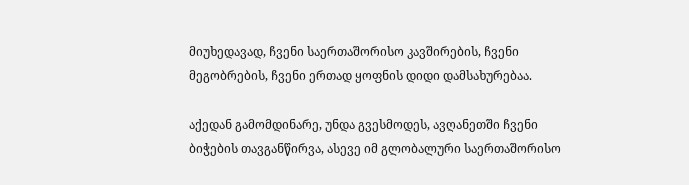მიუხედავად, ჩვენი საერთაშორისო კავშირების, ჩვენი მეგობრების, ჩვენი ერთად ყოფნის დიდი დამსახურებაა.

აქედან გამომდინარე, უნდა გვესმოდეს, ავღანეთში ჩვენი ბიჭების თავგანწირვა, ასევე იმ გლობალური საერთაშორისო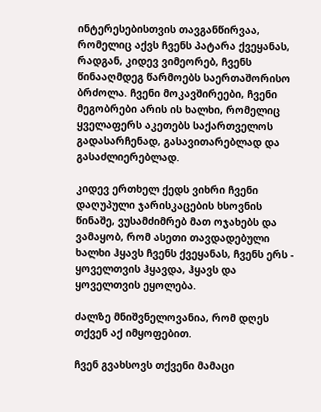ინტერესებისთვის თავგანწირვაა, რომელიც აქვს ჩვენს პატარა ქვეყანას, რადგან, კიდევ ვიმეორებ, ჩვენს წინააღმდეგ წარმოებს საერთაშორისო ბრძოლა. ჩვენი მოკავშირეები, ჩვენი მეგობრები არის ის ხალხი, რომელიც ყველაფერს აკეთებს საქართველოს გადასარჩენად, გასავითარებლად და გასაძლიერებლად.

კიდევ ერთხელ ქედს ვიხრი ჩვენი დაღუპული ჯარისკაცების ხსოვნის წინაშე, ვუსამძიმრებ მათ ოჯახებს და ვამაყობ, რომ ასეთი თავდადებული ხალხი ჰყავს ჩვენს ქვეყანას, ჩვენს ერს -  ყოველთვის ჰყავდა, ჰყავს და ყოველთვის ეყოლება.

ძალზე მნიშვნელოვანია, რომ დღეს თქვენ აქ იმყოფებით.

ჩვენ გვახსოვს თქვენი მამაცი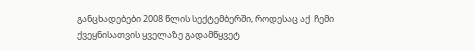განცხადებები 2008 წლის სექტემბერში, როდესაც აქ  ჩემი ქვეყნისათვის ყველაზე გადამწყვეტ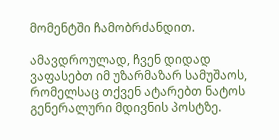მომენტში ჩამობრძანდით.

ამავდროულად, ჩვენ დიდად ვაფასებთ იმ უზარმაზარ სამუშაოს, რომელსაც თქვენ ატარებთ ნატოს გენერალური მდივნის პოსტზე.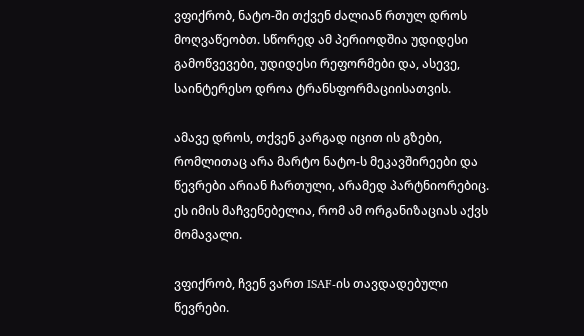ვფიქრობ, ნატო-ში თქვენ ძალიან რთულ დროს მოღვაწეობთ. სწორედ ამ პერიოდშია უდიდესი გამოწვევები, უდიდესი რეფორმები და, ასევე, საინტერესო დროა ტრანსფორმაციისათვის.

ამავე დროს, თქვენ კარგად იცით ის გზები, რომლითაც არა მარტო ნატო-ს მეკავშირეები და წევრები არიან ჩართული, არამედ პარტნიორებიც. ეს იმის მაჩვენებელია, რომ ამ ორგანიზაციას აქვს მომავალი.

ვფიქრობ, ჩვენ ვართ ISAF-ის თავდადებული წევრები.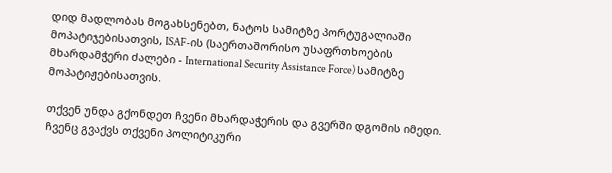დიდ მადლობას მოგახსენებთ, ნატოს სამიტზე პორტუგალიაში მოპატიჯებისათვის, ISAF-ის (საერთაშორისო უსაფრთხოების მხარდამჭერი ძალები - International Security Assistance Force) სამიტზე მოპატიჟებისათვის.

თქვენ უნდა გქონდეთ ჩვენი მხარდაჭერის და გვერში დგომის იმედი. ჩვენც გვაქვს თქვენი პოლიტიკური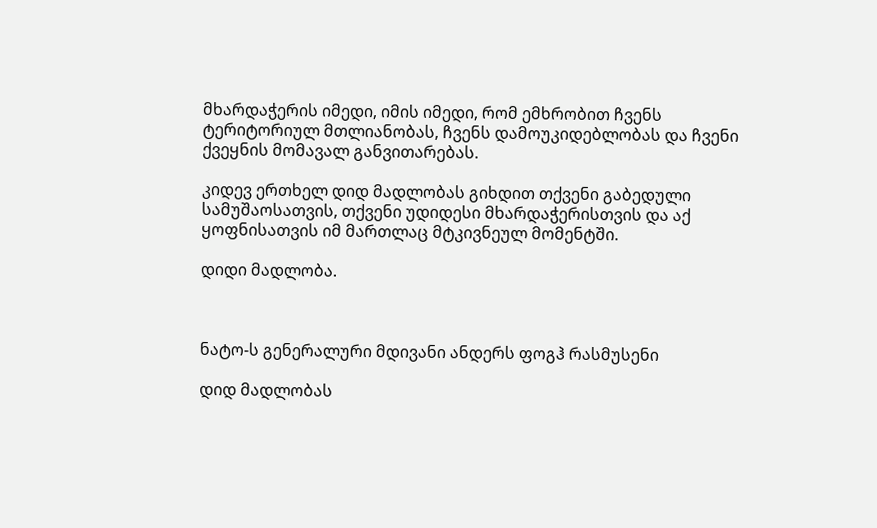მხარდაჭერის იმედი, იმის იმედი, რომ ემხრობით ჩვენს ტერიტორიულ მთლიანობას, ჩვენს დამოუკიდებლობას და ჩვენი ქვეყნის მომავალ განვითარებას.

კიდევ ერთხელ დიდ მადლობას გიხდით თქვენი გაბედული სამუშაოსათვის, თქვენი უდიდესი მხარდაჭერისთვის და აქ ყოფნისათვის იმ მართლაც მტკივნეულ მომენტში.

დიდი მადლობა.



ნატო-ს გენერალური მდივანი ანდერს ფოგჰ რასმუსენი

დიდ მადლობას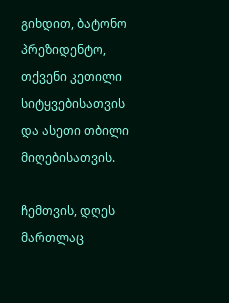გიხდით, ბატონო პრეზიდენტო, თქვენი კეთილი სიტყვებისათვის და ასეთი თბილი მიღებისათვის.

ჩემთვის, დღეს მართლაც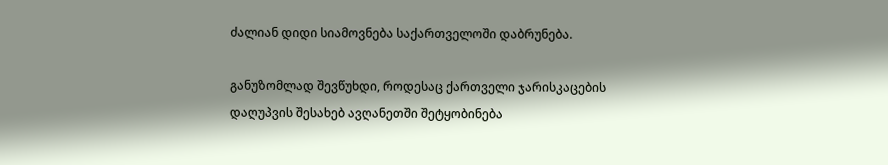ძალიან დიდი სიამოვნება საქართველოში დაბრუნება.

განუზომლად შევწუხდი, როდესაც ქართველი ჯარისკაცების დაღუპვის შესახებ ავღანეთში შეტყობინება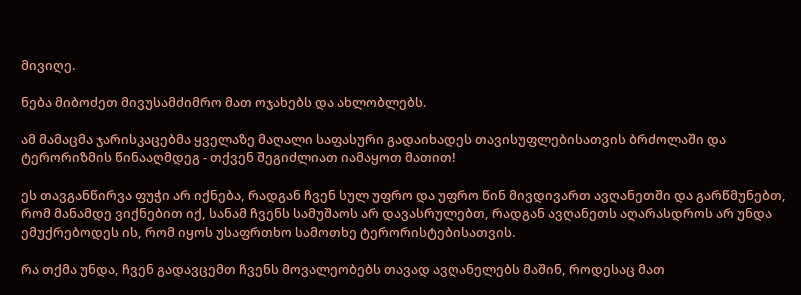მივიღე.

ნება მიბოძეთ მივუსამძიმრო მათ ოჯახებს და ახლობლებს.

ამ მამაცმა ჯარისკაცებმა ყველაზე მაღალი საფასური გადაიხადეს თავისუფლებისათვის ბრძოლაში და ტერორიზმის წინააღმდეგ - თქვენ შეგიძლიათ იამაყოთ მათით!

ეს თავგანწირვა ფუჭი არ იქნება, რადგან ჩვენ სულ უფრო და უფრო წინ მივდივართ ავღანეთში და გარწმუნებთ, რომ მანამდე ვიქნებით იქ, სანამ ჩვენს სამუშაოს არ დავასრულებთ, რადგან ავღანეთს აღარასდროს არ უნდა ემუქრებოდეს ის, რომ იყოს უსაფრთხო სამოთხე ტერორისტებისათვის.

რა თქმა უნდა, ჩვენ გადავცემთ ჩვენს მოვალეობებს თავად ავღანელებს მაშინ, როდესაც მათ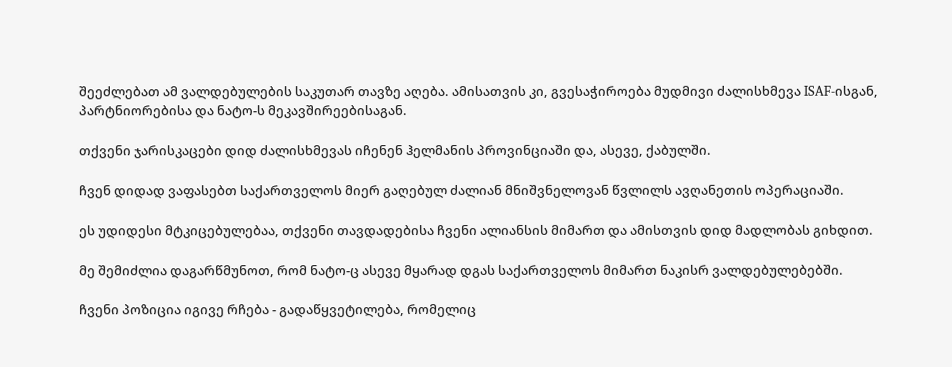შეეძლებათ ამ ვალდებულების საკუთარ თავზე აღება. ამისათვის კი, გვესაჭიროება მუდმივი ძალისხმევა ISAF-ისგან, პარტნიორებისა და ნატო-ს მეკავშირეებისაგან.

თქვენი ჯარისკაცები დიდ ძალისხმევას იჩენენ ჰელმანის პროვინციაში და, ასევე, ქაბულში.

ჩვენ დიდად ვაფასებთ საქართველოს მიერ გაღებულ ძალიან მნიშვნელოვან წვლილს ავღანეთის ოპერაციაში.

ეს უდიდესი მტკიცებულებაა, თქვენი თავდადებისა ჩვენი ალიანსის მიმართ და ამისთვის დიდ მადლობას გიხდით.

მე შემიძლია დაგარწმუნოთ, რომ ნატო-ც ასევე მყარად დგას საქართველოს მიმართ ნაკისრ ვალდებულებებში.

ჩვენი პოზიცია იგივე რჩება - გადაწყვეტილება, რომელიც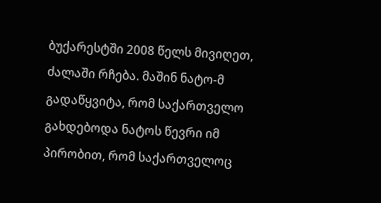ბუქარესტში 2008 წელს მივიღეთ, ძალაში რჩება. მაშინ ნატო-მ გადაწყვიტა, რომ საქართველო გახდებოდა ნატოს წევრი იმ პირობით, რომ საქართველოც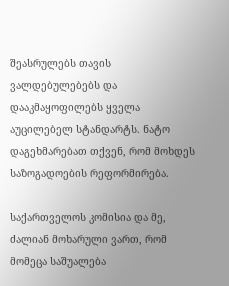შეასრულებს თავის ვალდებულებებს და დააკმაყოფილებს ყველა აუცილებელ სტანდარტს. ნატო დაგეხმარებათ თქვენ, რომ მოხდეს საზოგადოების რეფორმირება.

საქართველოს კომისია და მე, ძალიან მოხარული ვართ, რომ მომეცა საშუალება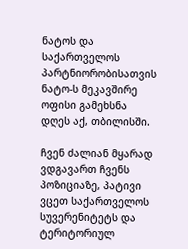ნატოს და საქართველოს პარტნიორობისათვის ნატო-ს მეკავშირე ოფისი გამეხსნა დღეს აქ, თბილისში.

ჩვენ ძალიან მყარად ვდგავართ ჩვენს პოზიციაზე, პატივი ვცეთ საქართველოს სუვერენიტეტს და ტერიტორიულ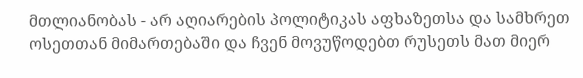მთლიანობას - არ აღიარების პოლიტიკას აფხაზეთსა და სამხრეთ ოსეთთან მიმართებაში და ჩვენ მოვუწოდებთ რუსეთს მათ მიერ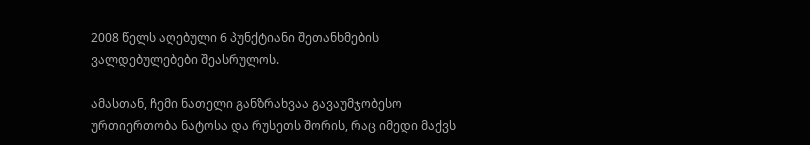2008 წელს აღებული 6 პუნქტიანი შეთანხმების ვალდებულებები შეასრულოს.

ამასთან, ჩემი ნათელი განზრახვაა გავაუმჯობესო ურთიერთობა ნატოსა და რუსეთს შორის, რაც იმედი მაქვს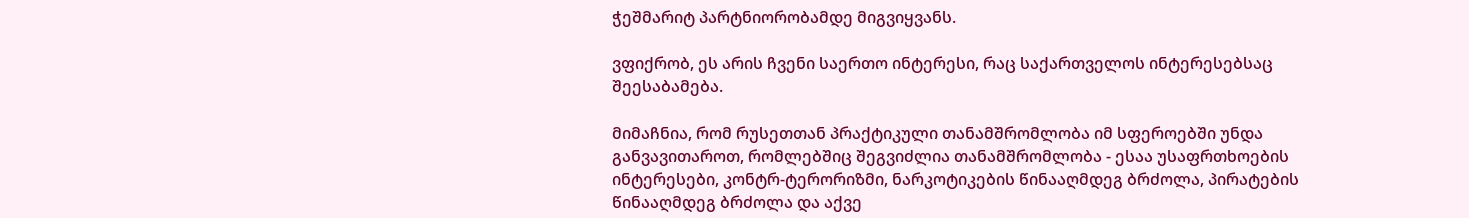ჭეშმარიტ პარტნიორობამდე მიგვიყვანს.

ვფიქრობ, ეს არის ჩვენი საერთო ინტერესი, რაც საქართველოს ინტერესებსაც შეესაბამება.

მიმაჩნია, რომ რუსეთთან პრაქტიკული თანამშრომლობა იმ სფეროებში უნდა განვავითაროთ, რომლებშიც შეგვიძლია თანამშრომლობა - ესაა უსაფრთხოების ინტერესები, კონტრ-ტერორიზმი, ნარკოტიკების წინააღმდეგ ბრძოლა, პირატების წინააღმდეგ ბრძოლა და აქვე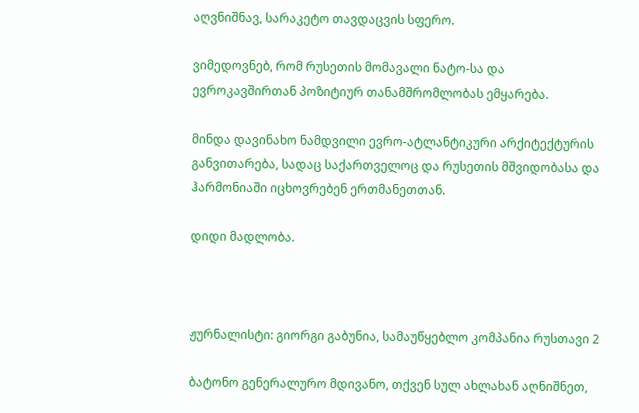აღვნიშნავ, სარაკეტო თავდაცვის სფერო.

ვიმედოვნებ, რომ რუსეთის მომავალი ნატო-სა და ევროკავშირთან პოზიტიურ თანამშრომლობას ემყარება.

მინდა დავინახო ნამდვილი ევრო-ატლანტიკური არქიტექტურის განვითარება, სადაც საქართველოც და რუსეთის მშვიდობასა და ჰარმონიაში იცხოვრებენ ერთმანეთთან.

დიდი მადლობა.



ჟურნალისტი: გიორგი გაბუნია, სამაუწყებლო კომპანია რუსთავი 2

ბატონო გენერალურო მდივანო, თქვენ სულ ახლახან აღნიშნეთ,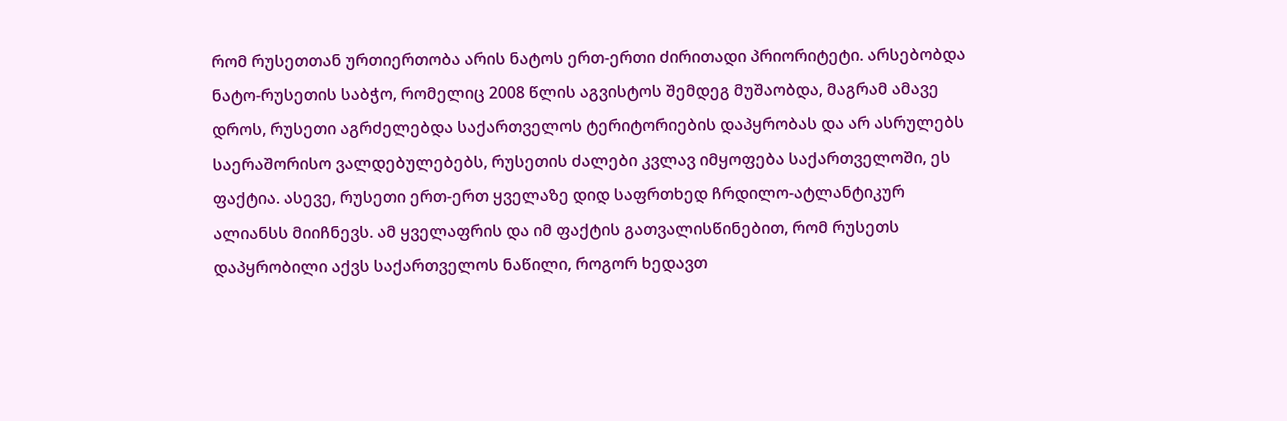რომ რუსეთთან ურთიერთობა არის ნატოს ერთ-ერთი ძირითადი პრიორიტეტი. არსებობდა ნატო-რუსეთის საბჭო, რომელიც 2008 წლის აგვისტოს შემდეგ მუშაობდა, მაგრამ ამავე დროს, რუსეთი აგრძელებდა საქართველოს ტერიტორიების დაპყრობას და არ ასრულებს საერაშორისო ვალდებულებებს, რუსეთის ძალები კვლავ იმყოფება საქართველოში, ეს ფაქტია. ასევე, რუსეთი ერთ-ერთ ყველაზე დიდ საფრთხედ ჩრდილო-ატლანტიკურ ალიანსს მიიჩნევს. ამ ყველაფრის და იმ ფაქტის გათვალისწინებით, რომ რუსეთს დაპყრობილი აქვს საქართველოს ნაწილი, როგორ ხედავთ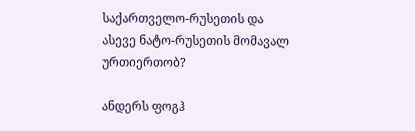საქართველო-რუსეთის და ასევე ნატო-რუსეთის მომავალ ურთიერთობ?

ანდერს ფოგჰ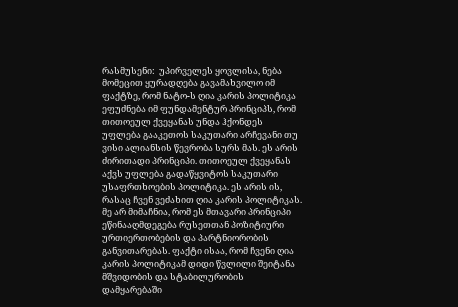რასმუსენი:  უპირველეს ყოვლისა, ნება მომეცით ყურადღება გავამახვილო იმ ფაქტზე, რომ ნატო-ს ღია კარის პოლიტიკა ეფუძნება იმ ფუნდამენტურ პრინციპს, რომ თითოეულ ქვეყანას უნდა ჰქონდეს უფლება გააკეთოს საკუთარი არჩევანი თუ ვისი ალიანსის წევრობა სურს მას. ეს არის ძირითადი პრინციპი. თითოეულ ქვეყანას აქვს უფლება გადაწყვიტოს საკუთარი უსაფრთხოების პოლიტიკა. ეს არის ის, რასაც ჩვენ ვეძახით ღია კარის პოლიტიკას. მე არ მიმაჩნია, რომ ეს მთავარი პრინციპი ეწინააღმდეგება რუსეთთან პოზიტიური ურთიერთობების და პარტნიორობის განვითარებას. ფაქტი ისაა, რომ ჩვენი ღია კარის პოლიტიკამ დიდი წვლილი შეიტანა მშვიდობის და სტაბილურობის დამყარებაში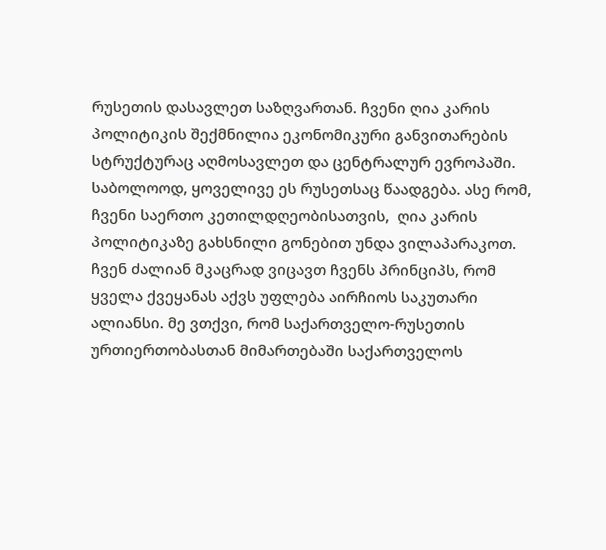რუსეთის დასავლეთ საზღვართან. ჩვენი ღია კარის პოლიტიკის შექმნილია ეკონომიკური განვითარების სტრუქტურაც აღმოსავლეთ და ცენტრალურ ევროპაში. საბოლოოდ, ყოველივე ეს რუსეთსაც წაადგება. ასე რომ, ჩვენი საერთო კეთილდღეობისათვის,  ღია კარის პოლიტიკაზე გახსნილი გონებით უნდა ვილაპარაკოთ. ჩვენ ძალიან მკაცრად ვიცავთ ჩვენს პრინციპს, რომ ყველა ქვეყანას აქვს უფლება აირჩიოს საკუთარი ალიანსი. მე ვთქვი, რომ საქართველო-რუსეთის ურთიერთობასთან მიმართებაში საქართველოს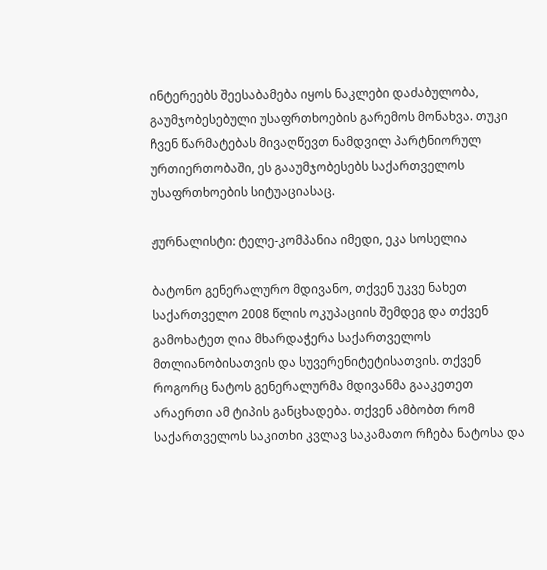ინტერეებს შეესაბამება იყოს ნაკლები დაძაბულობა, გაუმჯობესებული უსაფრთხოების გარემოს მონახვა. თუკი ჩვენ წარმატებას მივაღწევთ ნამდვილ პარტნიორულ ურთიერთობაში, ეს გააუმჯობესებს საქართველოს უსაფრთხოების სიტუაციასაც.

ჟურნალისტი: ტელე-კომპანია იმედი, ეკა სოსელია

ბატონო გენერალურო მდივანო, თქვენ უკვე ნახეთ საქართველო 2008 წლის ოკუპაციის შემდეგ და თქვენ გამოხატეთ ღია მხარდაჭერა საქართველოს მთლიანობისათვის და სუვერენიტეტისათვის. თქვენ როგორც ნატოს გენერალურმა მდივანმა გააკეთეთ არაერთი ამ ტიპის განცხადება. თქვენ ამბობთ რომ საქართველოს საკითხი კვლავ საკამათო რჩება ნატოსა და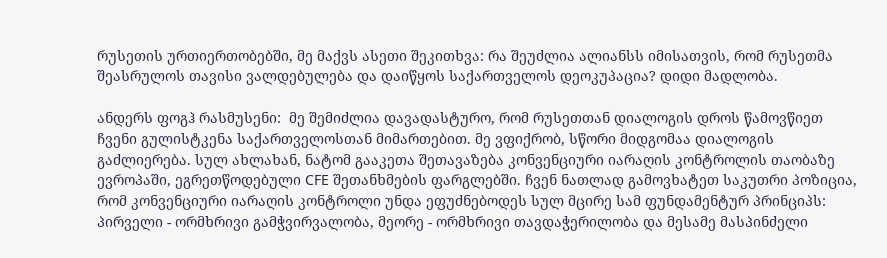რუსეთის ურთიერთობებში, მე მაქვს ასეთი შეკითხვა: რა შეუძლია ალიანსს იმისათვის, რომ რუსეთმა შეასრულოს თავისი ვალდებულება და დაიწყოს საქართველოს დეოკუპაცია? დიდი მადლობა.

ანდერს ფოგჰ რასმუსენი:  მე შემიძლია დავადასტურო, რომ რუსეთთან დიალოგის დროს წამოვწიეთ ჩვენი გულისტკენა საქართველოსთან მიმართებით. მე ვფიქრობ, სწორი მიდგომაა დიალოგის გაძლიერება. სულ ახლახან, ნატომ გააკეთა შეთავაზება კონვენციური იარაღის კონტროლის თაობაზე ევროპაში, ეგრეთწოდებული CFE შეთანხმების ფარგლებში. ჩვენ ნათლად გამოვხატეთ საკუთრი პოზიცია, რომ კონვენციური იარაღის კონტროლი უნდა ეფუძნებოდეს სულ მცირე სამ ფუნდამენტურ პრინციპს: პირველი - ორმხრივი გამჭვირვალობა, მეორე - ორმხრივი თავდაჭერილობა და მესამე მასპინძელი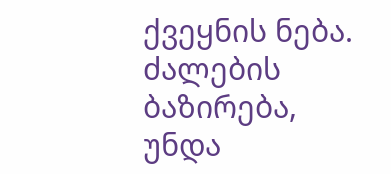ქვეყნის ნება. ძალების ბაზირება, უნდა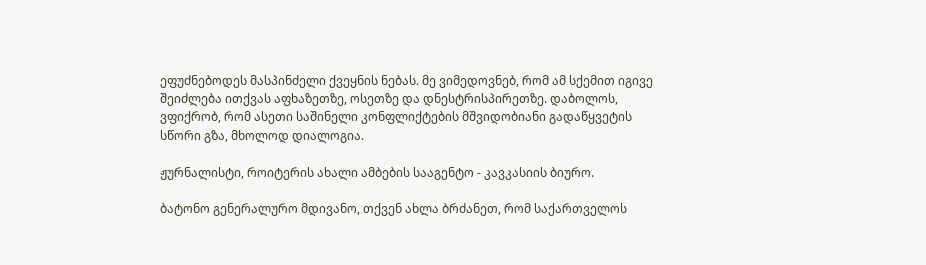ეფუძნებოდეს მასპინძელი ქვეყნის ნებას. მე ვიმედოვნებ, რომ ამ სქემით იგივე შეიძლება ითქვას აფხაზეთზე, ოსეთზე და დნესტრისპირეთზე. დაბოლოს, ვფიქრობ, რომ ასეთი საშინელი კონფლიქტების მშვიდობიანი გადაწყვეტის სწორი გზა, მხოლოდ დიალოგია.

ჟურნალისტი, როიტერის ახალი ამბების სააგენტო - კავკასიის ბიურო.

ბატონო გენერალურო მდივანო, თქვენ ახლა ბრძანეთ, რომ საქართველოს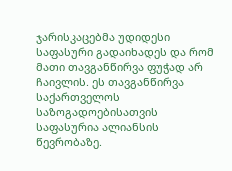ჯარისკაცებმა უდიდესი საფასური გადაიხადეს და რომ მათი თავგანწირვა ფუჭად არ ჩაივლის. ეს თავგანწირვა საქართველოს საზოგადოებისათვის საფასურია ალიანსის წევრობაზე.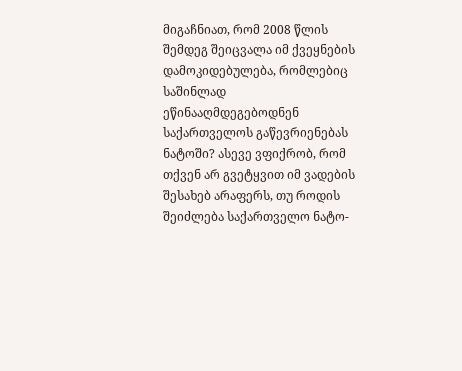მიგაჩნიათ, რომ 2008 წლის შემდეგ შეიცვალა იმ ქვეყნების დამოკიდებულება, რომლებიც საშინლად ეწინააღმდეგებოდნენ საქართველოს გაწევრიენებას ნატოში? ასევე ვფიქრობ, რომ თქვენ არ გვეტყვით იმ ვადების შესახებ არაფერს, თუ როდის შეიძლება საქართველო ნატო-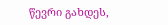წევრი გახდეს,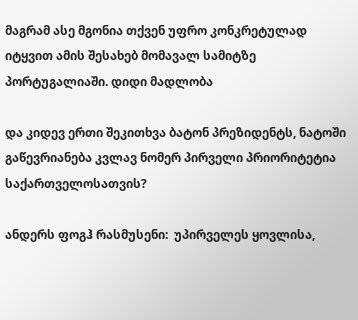მაგრამ ასე მგონია თქვენ უფრო კონკრეტულად იტყვით ამის შესახებ მომავალ სამიტზე პორტუგალიაში. დიდი მადლობა

და კიდევ ერთი შეკითხვა ბატონ პრეზიდენტს, ნატოში გაწევრიანება კვლავ ნომერ პირველი პრიორიტეტია საქართველოსათვის?

ანდერს ფოგჰ რასმუსენი:  უპირველეს ყოვლისა,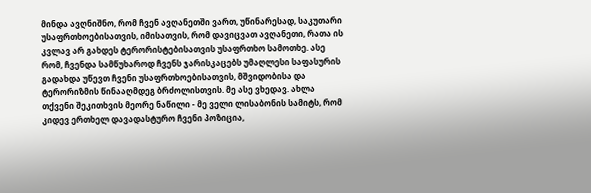მინდა ავღნიშნო, რომ ჩვენ ავღანეთში ვართ, უწინარესად, საკუთარი უსაფრთხოებისათვის, იმისათვის, რომ დავიცვათ ავღანეთი, რათა ის კვლავ არ გახდეს ტერორისტებისათვის უსაფრთხო სამოთხე. ასე რომ, ჩვენდა სამწუხაროდ ჩვენს ჯარისკაცებს უმაღლესი საფასურის გადახდა უწევთ ჩვენი უსაფრთხოებისათვის, მშვიდობისა და ტერორიზმის წინააღმდეგ ბრძოლისთვის. მე ასე ვხედავ. ახლა თქვენი შეკითხვის მეორე ნაწილი - მე ველი ლისაბონის სამიტს, რომ კიდევ ერთხელ დავადასტურო ჩვენი პოზიცია,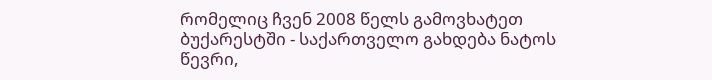რომელიც ჩვენ 2008 წელს გამოვხატეთ ბუქარესტში - საქართველო გახდება ნატოს წევრი,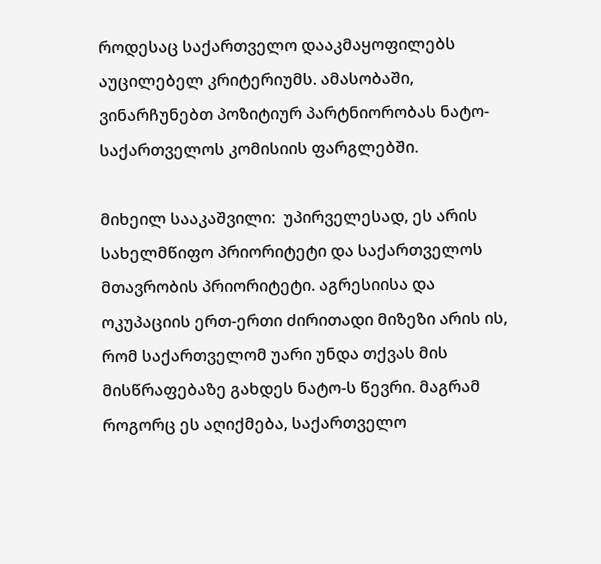როდესაც საქართველო დააკმაყოფილებს აუცილებელ კრიტერიუმს. ამასობაში, ვინარჩუნებთ პოზიტიურ პარტნიორობას ნატო-საქართველოს კომისიის ფარგლებში.

მიხეილ სააკაშვილი:  უპირველესად, ეს არის სახელმწიფო პრიორიტეტი და საქართველოს მთავრობის პრიორიტეტი. აგრესიისა და ოკუპაციის ერთ-ერთი ძირითადი მიზეზი არის ის, რომ საქართველომ უარი უნდა თქვას მის მისწრაფებაზე გახდეს ნატო-ს წევრი. მაგრამ როგორც ეს აღიქმება, საქართველო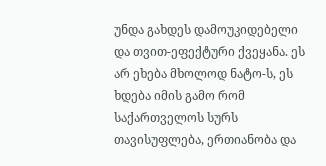უნდა გახდეს დამოუკიდებელი და თვით-ეფექტური ქვეყანა. ეს არ ეხება მხოლოდ ნატო-ს, ეს ხდება იმის გამო რომ საქართველოს სურს თავისუფლება, ერთიანობა და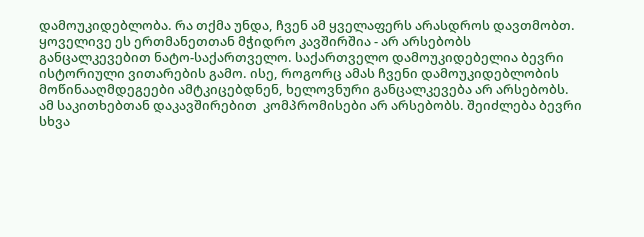დამოუკიდებლობა. რა თქმა უნდა, ჩვენ ამ ყველაფერს არასდროს დავთმობთ. ყოველივე ეს ერთმანეთთან მჭიდრო კავშირშია - არ არსებობს განცალკევებით ნატო-საქართველო. საქართველო დამოუკიდებელია ბევრი ისტორიული ვითარების გამო. ისე, როგორც ამას ჩვენი დამოუკიდებლობის მოწინააღმდეგეები ამტკიცებდნენ, ხელოვნური განცალკევება არ არსებობს. ამ საკითხებთან დაკავშირებით  კომპრომისები არ არსებობს. შეიძლება ბევრი სხვა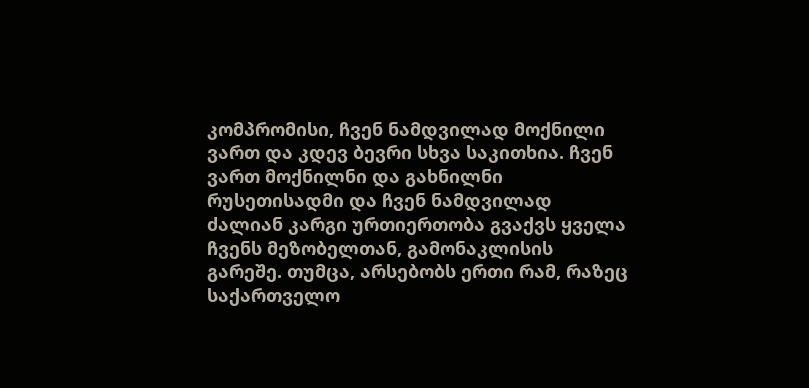კომპრომისი, ჩვენ ნამდვილად მოქნილი ვართ და კდევ ბევრი სხვა საკითხია. ჩვენ ვართ მოქნილნი და გახნილნი რუსეთისადმი და ჩვენ ნამდვილად ძალიან კარგი ურთიერთობა გვაქვს ყველა ჩვენს მეზობელთან, გამონაკლისის გარეშე. თუმცა, არსებობს ერთი რამ, რაზეც საქართველო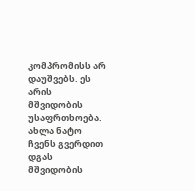კომპრომისს არ დაუშვებს. ეს არის მშვიდობის უსაფრთხოება. ახლა ნატო ჩვენს გვერდით დგას მშვიდობის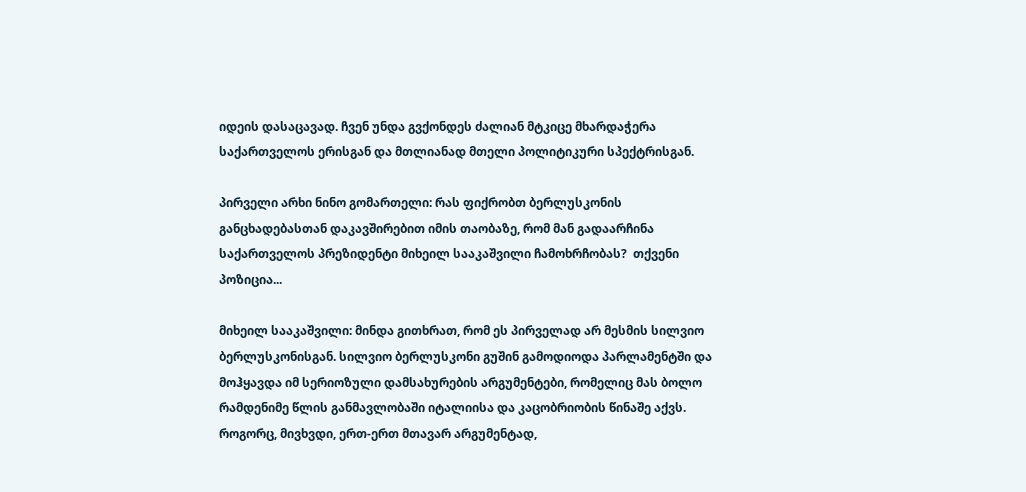იდეის დასაცავად. ჩვენ უნდა გვქონდეს ძალიან მტკიცე მხარდაჭერა საქართველოს ერისგან და მთლიანად მთელი პოლიტიკური სპექტრისგან.

პირველი არხი ნინო გომართელი: რას ფიქრობთ ბერლუსკონის განცხადებასთან დაკავშირებით იმის თაობაზე, რომ მან გადაარჩინა საქართველოს პრეზიდენტი მიხეილ სააკაშვილი ჩამოხრჩობას?  თქვენი პოზიცია...

მიხეილ სააკაშვილი: მინდა გითხრათ, რომ ეს პირველად არ მესმის სილვიო ბერლუსკონისგან. სილვიო ბერლუსკონი გუშინ გამოდიოდა პარლამენტში და მოჰყავდა იმ სერიოზული დამსახურების არგუმენტები, რომელიც მას ბოლო რამდენიმე წლის განმავლობაში იტალიისა და კაცობრიობის წინაშე აქვს. როგორც, მივხვდი, ერთ-ერთ მთავარ არგუმენტად,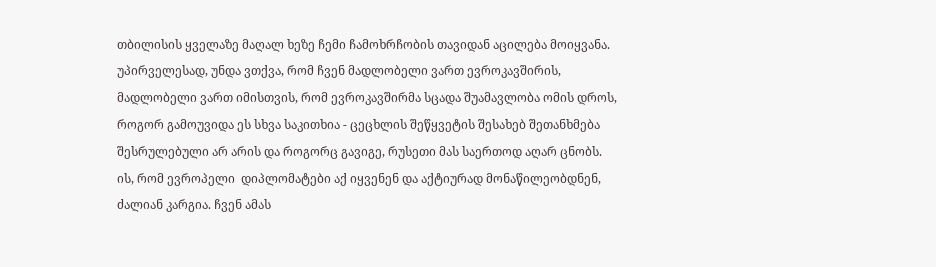თბილისის ყველაზე მაღალ ხეზე ჩემი ჩამოხრჩობის თავიდან აცილება მოიყვანა. უპირველესად, უნდა ვთქვა, რომ ჩვენ მადლობელი ვართ ევროკავშირის, მადლობელი ვართ იმისთვის, რომ ევროკავშირმა სცადა შუამავლობა ომის დროს, როგორ გამოუვიდა ეს სხვა საკითხია - ცეცხლის შეწყვეტის შესახებ შეთანხმება შესრულებული არ არის და როგორც გავიგე, რუსეთი მას საერთოდ აღარ ცნობს. ის, რომ ევროპელი  დიპლომატები აქ იყვენენ და აქტიურად მონაწილეობდნენ, ძალიან კარგია. ჩვენ ამას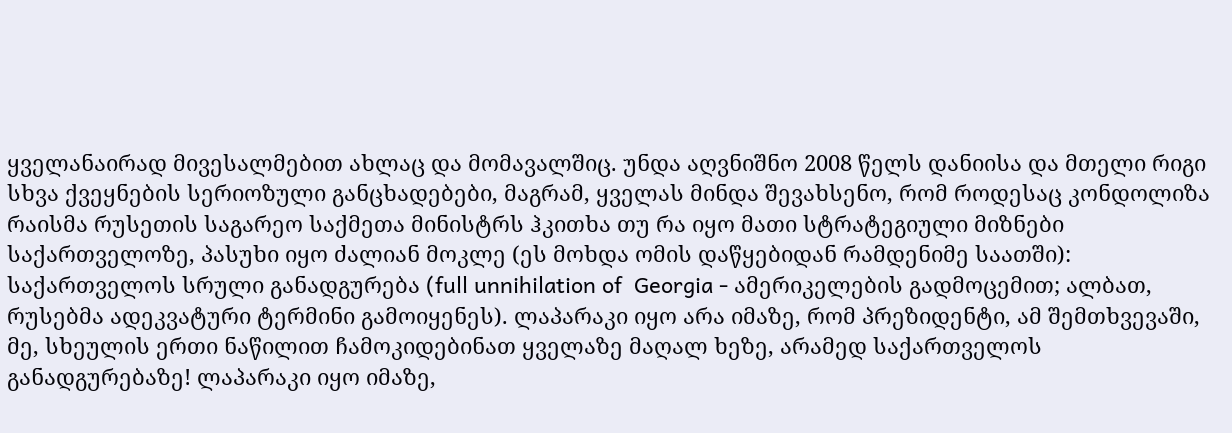ყველანაირად მივესალმებით ახლაც და მომავალშიც. უნდა აღვნიშნო 2008 წელს დანიისა და მთელი რიგი სხვა ქვეყნების სერიოზული განცხადებები, მაგრამ, ყველას მინდა შევახსენო, რომ როდესაც კონდოლიზა რაისმა რუსეთის საგარეო საქმეთა მინისტრს ჰკითხა თუ რა იყო მათი სტრატეგიული მიზნები საქართველოზე, პასუხი იყო ძალიან მოკლე (ეს მოხდა ომის დაწყებიდან რამდენიმე საათში): საქართველოს სრული განადგურება (full unnihilation of  Georgia - ამერიკელების გადმოცემით; ალბათ, რუსებმა ადეკვატური ტერმინი გამოიყენეს). ლაპარაკი იყო არა იმაზე, რომ პრეზიდენტი, ამ შემთხვევაში, მე, სხეულის ერთი ნაწილით ჩამოკიდებინათ ყველაზე მაღალ ხეზე, არამედ საქართველოს განადგურებაზე! ლაპარაკი იყო იმაზე,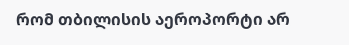რომ თბილისის აეროპორტი არ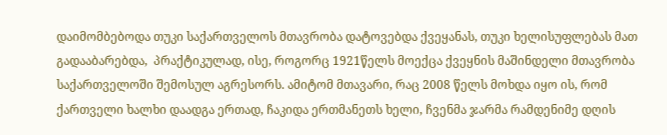დაიმომბებოდა თუკი საქართველოს მთავრობა დატოვებდა ქვეყანას, თუკი ხელისუფლებას მათ გადააბარებდა,  პრაქტიკულად, ისე, როგორც 1921წელს მოექცა ქვეყნის მაშინდელი მთავრობა საქართველოში შემოსულ აგრესორს. ამიტომ მთავარი, რაც 2008 წელს მოხდა იყო ის, რომ ქართველი ხალხი დაადგა ერთად, ჩაკიდა ერთმანეთს ხელი, ჩვენმა ჯარმა რამდენიმე დღის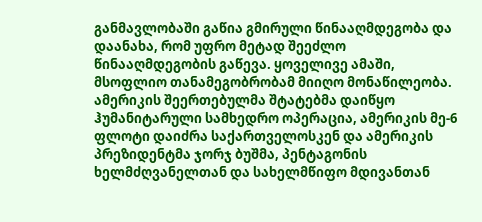განმავლობაში გაწია გმირული წინააღმდეგობა და დაანახა, რომ უფრო მეტად შეეძლო წინააღმდეგობის გაწევა. ყოველივე ამაში, მსოფლიო თანამეგობრობამ მიიღო მონაწილეობა. ამერიკის შეერთებულმა შტატებმა დაიწყო ჰუმანიტარული სამხედრო ოპერაცია, ამერიკის მე-6 ფლოტი დაიძრა საქართველოსკენ და ამერიკის პრეზიდენტმა ჯორჯ ბუშმა, პენტაგონის ხელმძღვანელთან და სახელმწიფო მდივანთან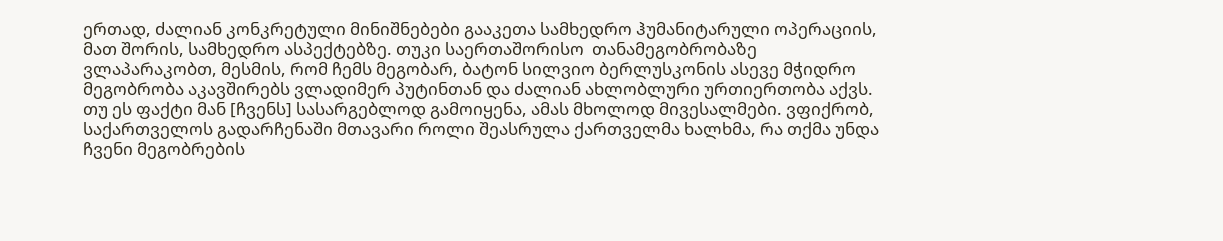ერთად, ძალიან კონკრეტული მინიშნებები გააკეთა სამხედრო ჰუმანიტარული ოპერაციის, მათ შორის, სამხედრო ასპექტებზე. თუკი საერთაშორისო  თანამეგობრობაზე ვლაპარაკობთ, მესმის, რომ ჩემს მეგობარ, ბატონ სილვიო ბერლუსკონის ასევე მჭიდრო მეგობრობა აკავშირებს ვლადიმერ პუტინთან და ძალიან ახლობლური ურთიერთობა აქვს. თუ ეს ფაქტი მან [ჩვენს] სასარგებლოდ გამოიყენა, ამას მხოლოდ მივესალმები. ვფიქრობ, საქართველოს გადარჩენაში მთავარი როლი შეასრულა ქართველმა ხალხმა, რა თქმა უნდა ჩვენი მეგობრების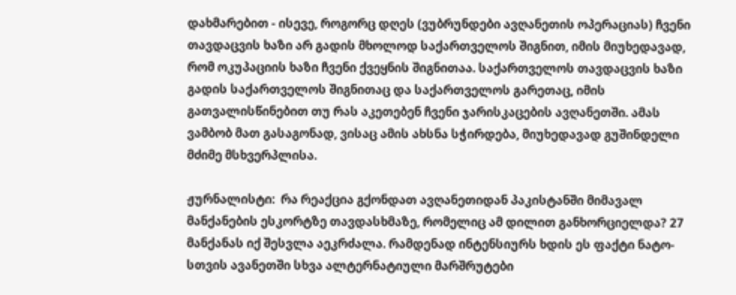დახმარებით - ისევე, როგორც დღეს (ვუბრუნდები ავღანეთის ოპერაციას) ჩვენი თავდაცვის ხაზი არ გადის მხოლოდ საქართველოს შიგნით, იმის მიუხედავად, რომ ოკუპაციის ხაზი ჩვენი ქვეყნის შიგნითაა. საქართველოს თავდაცვის ხაზი გადის საქართველოს შიგნითაც და საქართველოს გარეთაც, იმის გათვალისწინებით თუ რას აკეთებენ ჩვენი ჯარისკაცების ავღანეთში. ამას ვამბობ მათ გასაგონად, ვისაც ამის ახსნა სჭირდება, მიუხედავად გუშინდელი მძიმე მსხვერპლისა.

ჟურნალისტი:  რა რეაქცია გქონდათ ავღანეთიდან პაკისტანში მიმავალ მანქანების ესკორტზე თავდასხმაზე, რომელიც ამ დილით განხორციელდა? 27 მანქანას იქ შესვლა აეკრძალა. რამდენად ინტენსიურს ხდის ეს ფაქტი ნატო-სთვის ავანეთში სხვა ალტერნატიული მარშრუტები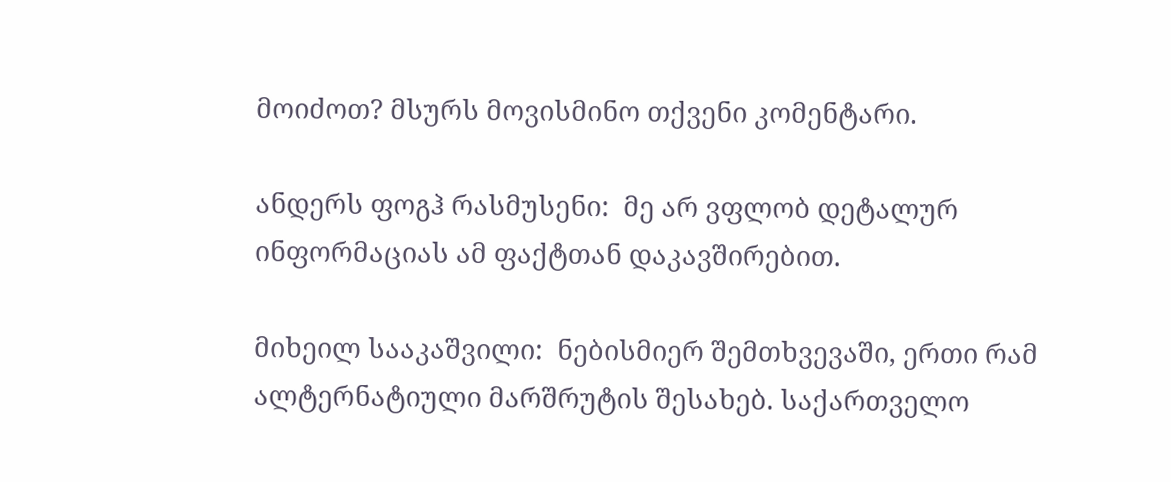მოიძოთ? მსურს მოვისმინო თქვენი კომენტარი.

ანდერს ფოგჰ რასმუსენი:  მე არ ვფლობ დეტალურ ინფორმაციას ამ ფაქტთან დაკავშირებით.

მიხეილ სააკაშვილი:  ნებისმიერ შემთხვევაში, ერთი რამ ალტერნატიული მარშრუტის შესახებ. საქართველო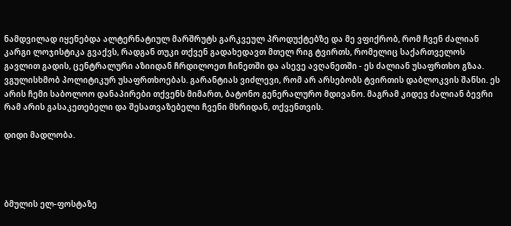ნამდვილად იყენებდა ალტერნატიულ მარშრუტს გარკვეულ პროდუქტებზე და მე ვფიქრობ, რომ ჩვენ ძალიან კარგი ლოჯისტიკა გვაქვს, რადგან თუკი თქვენ გადახედავთ მთელ რიგ ტვირთს, რომელიც საქართველოს გავლით გადის, ცენტრალური აზიიდან ჩრდილოეთ ჩინეთში და ასევე ავღანეთში - ეს ძალიან უსაფრთხო გზაა. ვგულისხმობ პოლიტიკურ უსაფრთხოებას. გარანტიას ვიძლევი, რომ არ არსებობს ტვირთის დაბლოკვის შანსი. ეს არის ჩემი საბოლოო დანაპირები თქვენს მიმართ, ბატონო გენერალურო მდივანო. მაგრამ კიდევ ძალიან ბევრი რამ არის გასაკეთებელი და შესათვაზებელი ჩვენი მხრიდან, თქვენთვის.

დიდი მადლობა.




ბმულის ელ-ფოსტაზე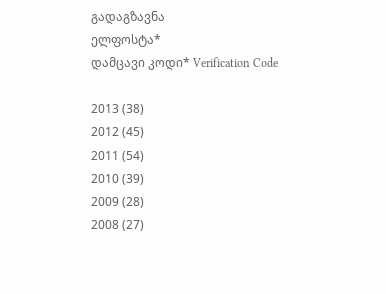გადაგზავნა
ელფოსტა*
დამცავი კოდი* Verification Code

2013 (38)
2012 (45)
2011 (54)
2010 (39)
2009 (28)
2008 (27)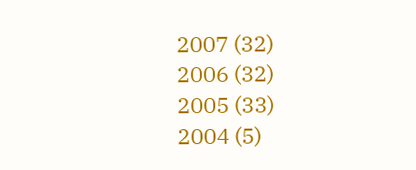2007 (32)
2006 (32)
2005 (33)
2004 (5)